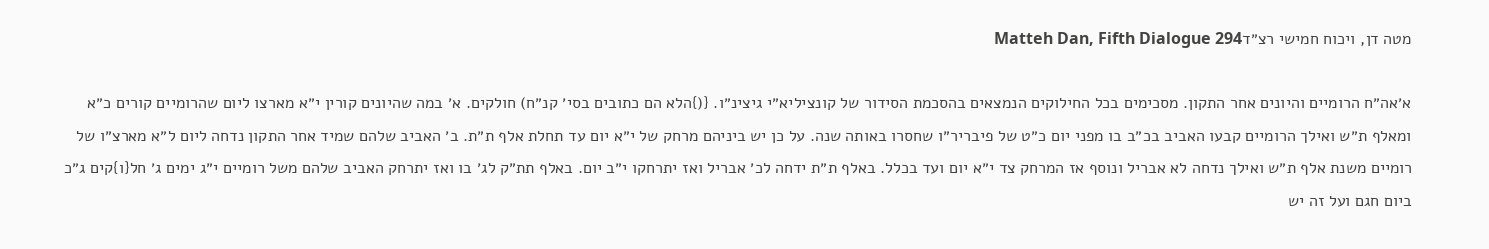מטה דן, ויכוח חמישי רצ״דMatteh Dan, Fifth Dialogue 294

א׳אה״ח הרומיים והיונים אחר התקון. מסכימים בכל החילוקים הנמצאים בהסכמת הסידור של קונציליא״י גיצינ״ו. {(}הלא הם כתובים בסי׳ קנ״ח) חולקים. א׳ במה שהיונים קורין י״א מארצו ליום שהרומיים קורים כ״א ומאלף ת״ש ואילך הרומיים קבעו האביב בכ״ב בו מפני יום כ״ט של פיבריר״ו שחסרו באותה שנה. על כן יש ביניהם מרחק של י״א יום עד תחלת אלף ת״ת. ב׳ האביב שלהם שמיד אחר התקון נדחה ליום ל״א מארצ״ו של רומיים משנת אלף ת״ש ואילך נדחה לא אבריל ונוסף אז המרחק צד י״א יום ועד בכלל. באלף ת״ת ידחה לכ׳ אבריל ואז יתרחקו י״ב יום. באלף תת״ק לג׳ בו ואז יתרחק האביב שלהם משל רומיים י״ג ימים ג׳ חל{ו}קים ג״כ ביום חגם ועל זה יש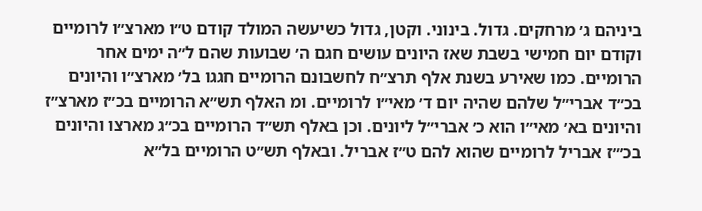ביניהם ג׳ מרחקים. גדול. בינוני. וקטן, גדול כשיעשה המולד קודם ט״ו מארצ״ו לרומיים וקודם יום חמישי בשבת שאז היונים עושים חגם ה׳ שבועות שהם ל״ה ימים אחר הרומיים. כמו שאירע בשנת אלף תרצ״ח לחשבונם הרומיים חגגו בל׳ מארצ״ו והיונים בכ״ד אברי״ל שלהם שהיה יום ד׳ מאי״ו לרומיים. ומ האלף תש״א הרומיים בכ״ז מארצ״ז והיונים בא׳ מאי״ו הוא כ׳ אברי״ל ליונים. וכן באלף תש״ד הרומיים בכ״ג מארצו והיונים בכ׳״ז אבריל לרומיים שהוא להם ט״ז אבריל. ובאלף תש״ט הרומיים בל״א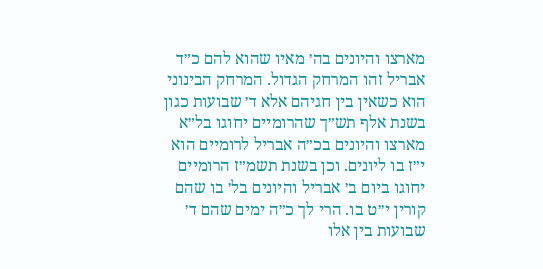מארצו והיונים בה׳ מאיו שהוא להם כ״ד אבריל זהו המרחק הגדול. המרחק הבינוני הוא כשאין בין חגיהם אלא ד׳ שבועות כגון בשנת אלף תש״ך שהרומיים יחוגו בל״א מארצו והיונים בכ״ה אבריל לרומיים הוא י״ז בו ליונים. וכן בשנת תשמ״ז הרומיים יחוגו ביום ב׳ אבריל והיונים בל׳ בו שהם קורין י׳׳ט בו. הרי לך כ״ה ימים שהם ד׳ שבועות בין אלו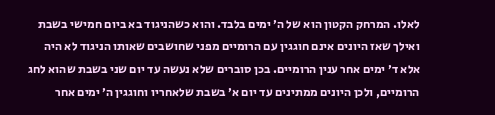לאלו. המרחק הקטון הוא של ה׳ ימים בלבד. והוא כשהניגוד בא ביום חמישי בשבת ואילך שאז היונים אינם חוגגין עם הרומיים מפני שחושבים שאותו הניגוד לא היה אלא ד׳ ימים אחר ענין הרומיים. בכן סוברים שלא נעשה עד יום שני בשבת שהוא לחג הרומיים, ולכן היונים ממתינים עד יום א׳ בשבת שלאחריו וחוגגין ה׳ ימים אחר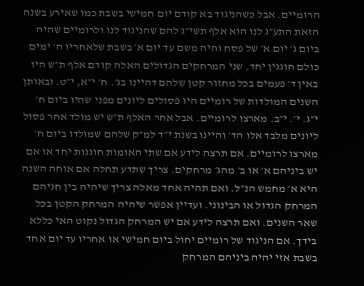הרומיים. אבל כשהניגוד בא קודם יום חמישי בשבת כמו שאירע בשנה הזאת התע״ג לנו הוא אלף תשי״ג להם שהניגוד לנו ולרומיים שהיה ביום ג׳ יום א׳ של פסח והיה משם עד יום א׳ בשבת שלאחריו ה׳ ימים כולם חוגגין יחד. שני המרחקים הגדולים האלה קודם אלף ת״ש היו באין ד׳ פעמים בכל מחזור קטן שלהם דהיינו בג׳. ח׳ י״א, י״ט. ובאותן השנים המולדות של רומיים היו פסולים ליונים מפני שהיו ביום ח׳ י״ג. י׳. י״ב. מארצו לרומיים. אבל אחר האלף ת״ש יש מולד אחר פסול ליונים מלבד אלו הד׳ והיינו בשנת י״ד למ״ק שלהם שמולדו ביום ח׳ מארצו לרומיים. אם תרצה לידע אם שתי האומות חוגגות יחד או אם יש ביניהם א׳ או ב׳ מהג׳ מרחקים. צריך שתדע תחלה אם אוחה השנה היא א׳ מחמש הנ״ל. ואם תהיה אחד מאלה צריך שיהיה בין חגיהם המרחק הגדול או הבינוני. ועדיין אפשר שיהיה המרחק הקטן בכל שאר השנים. ואם תרצה לידע אם יש המרחק הגדול נקוט האי כללא בידך. אם הניגוד של רומיים יחול ביום חמישי או אחריו עד יום אחד בשבת אזי יהיה ביניהם המרחק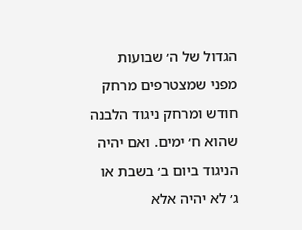הגדול של ה׳ שבועות מפני שמצטרפים מרחק חודש ומרחק ניגוד הלבנה שהוא ח׳ ימים. ואם יהיה הניגוד ביום ב׳ בשבת או ג׳ לא יהיה אלא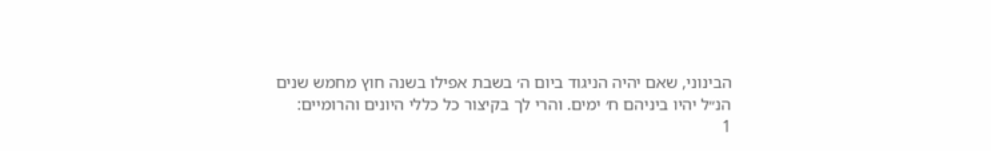הבינוני, שאם יהיה הניגוד ביום ה׳ בשבת אפילו בשנה חוץ מחמש שנים הנ״ל יהיו ביניהם ח׳ ימים. והרי לך בקיצור כל כללי היונים והרומיים:
1